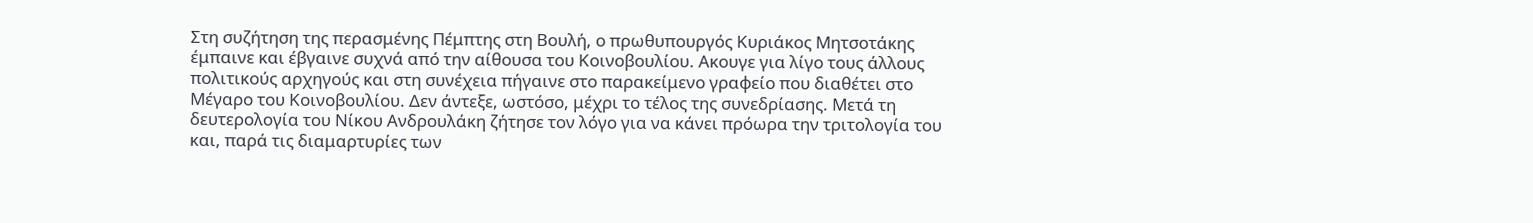Στη συζήτηση της περασμένης Πέμπτης στη Βουλή, ο πρωθυπουργός Κυριάκος Μητσοτάκης έμπαινε και έβγαινε συχνά από την αίθουσα του Κοινοβουλίου. Ακουγε για λίγο τους άλλους πολιτικούς αρχηγούς και στη συνέχεια πήγαινε στο παρακείμενο γραφείο που διαθέτει στο Μέγαρο του Κοινοβουλίου. Δεν άντεξε, ωστόσο, μέχρι το τέλος της συνεδρίασης. Μετά τη δευτερολογία του Νίκου Ανδρουλάκη ζήτησε τον λόγο για να κάνει πρόωρα την τριτολογία του και, παρά τις διαμαρτυρίες των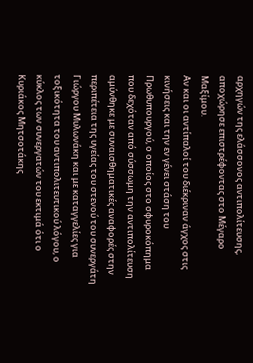αρχηγών της ελάσσονος αντιπολίτευσης, αποχώρησε επιστρέφοντας στο Μέγαρο Μαξίμου.
Αν και οι αντίπαλοί του διέκριναν άγχος στις κινήσεις και την εν γένει στάση του Πρωθυπουργού, ο οποίος στο σφυροκόπημα που δεχόταν από σύσσωμη την αντιπολίτευση αμύνθηκε με συναισθηματικές αναφορές στην περιπέτεια της υγείας του στενού του συνεργάτη Γιώργου Μυλωνάκη και με καταγγελίες για τοξικότητα του αντιπολιτευτικού λόγου, ο κύκλος των συνεργατών του εκτιμά ότι ο Κυριάκος Μητσοτάκης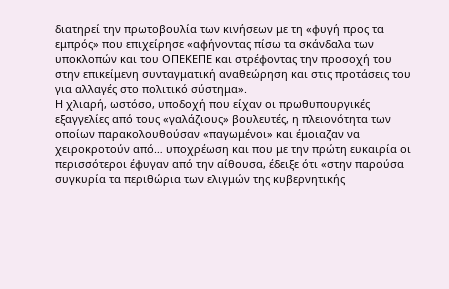διατηρεί την πρωτοβουλία των κινήσεων με τη «φυγή προς τα εμπρός» που επιχείρησε «αφήνοντας πίσω τα σκάνδαλα των υποκλοπών και του ΟΠΕΚΕΠΕ και στρέφοντας την προσοχή του στην επικείμενη συνταγματική αναθεώρηση και στις προτάσεις του για αλλαγές στο πολιτικό σύστημα».
Η χλιαρή, ωστόσο, υποδοχή που είχαν οι πρωθυπουργικές εξαγγελίες από τους «γαλάζιους» βουλευτές, η πλειονότητα των οποίων παρακολουθούσαν «παγωμένοι» και έμοιαζαν να χειροκροτούν από… υποχρέωση και που με την πρώτη ευκαιρία οι περισσότεροι έφυγαν από την αίθουσα, έδειξε ότι «στην παρούσα συγκυρία τα περιθώρια των ελιγμών της κυβερνητικής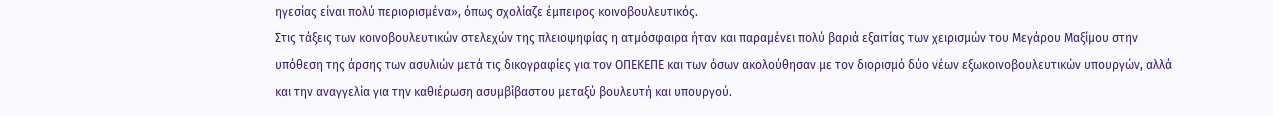ηγεσίας είναι πολύ περιορισμένα», όπως σχολίαζε έμπειρος κοινοβουλευτικός.
Στις τάξεις των κοινοβουλευτικών στελεχών της πλειοψηφίας η ατμόσφαιρα ήταν και παραμένει πολύ βαριά εξαιτίας των χειρισμών του Μεγάρου Μαξίμου στην υπόθεση της άρσης των ασυλιών μετά τις δικογραφίες για τον ΟΠΕΚΕΠΕ και των όσων ακολούθησαν με τον διορισμό δύο νέων εξωκοινοβουλευτικών υπουργών, αλλά και την αναγγελία για την καθιέρωση ασυμβίβαστου μεταξύ βουλευτή και υπουργού.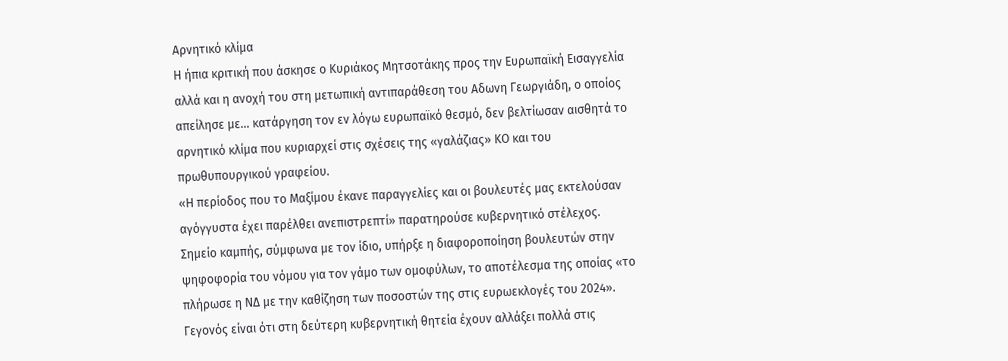Αρνητικό κλίμα
Η ήπια κριτική που άσκησε ο Κυριάκος Μητσοτάκης προς την Ευρωπαϊκή Εισαγγελία αλλά και η ανοχή του στη μετωπική αντιπαράθεση του Αδωνη Γεωργιάδη, ο οποίος απείλησε με… κατάργηση τον εν λόγω ευρωπαϊκό θεσμό, δεν βελτίωσαν αισθητά το αρνητικό κλίμα που κυριαρχεί στις σχέσεις της «γαλάζιας» ΚΟ και του πρωθυπουργικού γραφείου.
«Η περίοδος που το Μαξίμου έκανε παραγγελίες και οι βουλευτές μας εκτελούσαν αγόγγυστα έχει παρέλθει ανεπιστρεπτί» παρατηρούσε κυβερνητικό στέλεχος. Σημείο καμπής, σύμφωνα με τον ίδιο, υπήρξε η διαφοροποίηση βουλευτών στην ψηφοφορία του νόμου για τον γάμο των ομοφύλων, το αποτέλεσμα της οποίας «το πλήρωσε η ΝΔ με την καθίζηση των ποσοστών της στις ευρωεκλογές του 2024».
Γεγονός είναι ότι στη δεύτερη κυβερνητική θητεία έχουν αλλάξει πολλά στις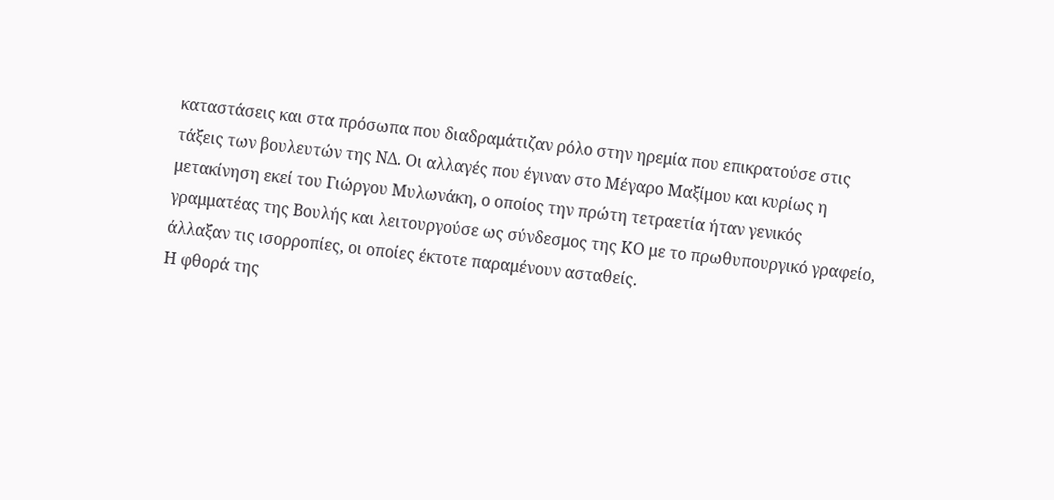καταστάσεις και στα πρόσωπα που διαδραμάτιζαν ρόλο στην ηρεμία που επικρατούσε στις τάξεις των βουλευτών της ΝΔ. Οι αλλαγές που έγιναν στο Μέγαρο Μαξίμου και κυρίως η μετακίνηση εκεί του Γιώργου Μυλωνάκη, ο οποίος την πρώτη τετραετία ήταν γενικός γραμματέας της Βουλής και λειτουργούσε ως σύνδεσμος της ΚΟ με το πρωθυπουργικό γραφείο, άλλαξαν τις ισορροπίες, οι οποίες έκτοτε παραμένουν ασταθείς.
Η φθορά της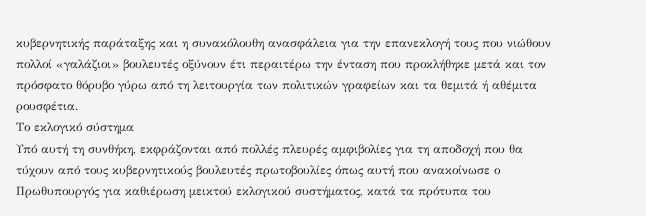κυβερνητικής παράταξης και η συνακόλουθη ανασφάλεια για την επανεκλογή τους που νιώθουν πολλοί «γαλάζιοι» βουλευτές οξύνουν έτι περαιτέρω την ένταση που προκλήθηκε μετά και τον πρόσφατο θόρυβο γύρω από τη λειτουργία των πολιτικών γραφείων και τα θεμιτά ή αθέμιτα ρουσφέτια.
Το εκλογικό σύστημα
Υπό αυτή τη συνθήκη, εκφράζονται από πολλές πλευρές αμφιβολίες για τη αποδοχή που θα τύχουν από τους κυβερνητικούς βουλευτές πρωτοβουλίες όπως αυτή που ανακοίνωσε ο Πρωθυπουργός για καθιέρωση μεικτού εκλογικού συστήματος, κατά τα πρότυπα του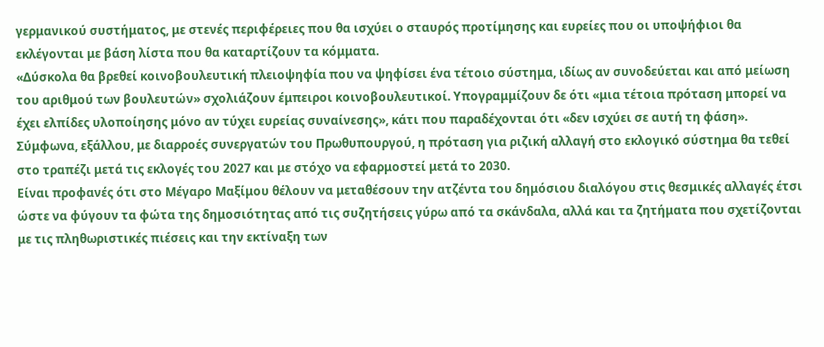γερμανικού συστήματος, με στενές περιφέρειες που θα ισχύει ο σταυρός προτίμησης και ευρείες που οι υποψήφιοι θα εκλέγονται με βάση λίστα που θα καταρτίζουν τα κόμματα.
«Δύσκολα θα βρεθεί κοινοβουλευτική πλειοψηφία που να ψηφίσει ένα τέτοιο σύστημα, ιδίως αν συνοδεύεται και από μείωση του αριθμού των βουλευτών» σχολιάζουν έμπειροι κοινοβουλευτικοί. Υπογραμμίζουν δε ότι «μια τέτοια πρόταση μπορεί να έχει ελπίδες υλοποίησης μόνο αν τύχει ευρείας συναίνεσης», κάτι που παραδέχονται ότι «δεν ισχύει σε αυτή τη φάση».
Σύμφωνα, εξάλλου, με διαρροές συνεργατών του Πρωθυπουργού, η πρόταση για ριζική αλλαγή στο εκλογικό σύστημα θα τεθεί στο τραπέζι μετά τις εκλογές του 2027 και με στόχο να εφαρμοστεί μετά το 2030.
Είναι προφανές ότι στο Μέγαρο Μαξίμου θέλουν να μεταθέσουν την ατζέντα του δημόσιου διαλόγου στις θεσμικές αλλαγές έτσι ώστε να φύγουν τα φώτα της δημοσιότητας από τις συζητήσεις γύρω από τα σκάνδαλα, αλλά και τα ζητήματα που σχετίζονται με τις πληθωριστικές πιέσεις και την εκτίναξη των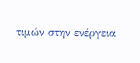τιμών στην ενέργεια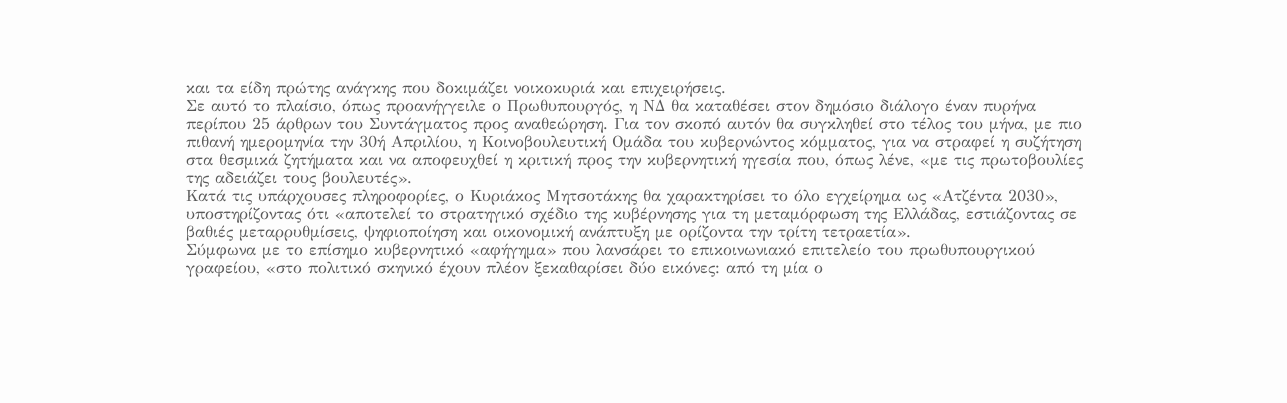και τα είδη πρώτης ανάγκης που δοκιμάζει νοικοκυριά και επιχειρήσεις.
Σε αυτό το πλαίσιο, όπως προανήγγειλε ο Πρωθυπουργός, η ΝΔ θα καταθέσει στον δημόσιο διάλογο έναν πυρήνα περίπου 25 άρθρων του Συντάγματος προς αναθεώρηση. Για τον σκοπό αυτόν θα συγκληθεί στο τέλος του μήνα, με πιο πιθανή ημερομηνία την 30ή Απριλίου, η Κοινοβουλευτική Ομάδα του κυβερνώντος κόμματος, για να στραφεί η συζήτηση στα θεσμικά ζητήματα και να αποφευχθεί η κριτική προς την κυβερνητική ηγεσία που, όπως λένε, «με τις πρωτοβουλίες της αδειάζει τους βουλευτές».
Κατά τις υπάρχουσες πληροφορίες, ο Κυριάκος Μητσοτάκης θα χαρακτηρίσει το όλο εγχείρημα ως «Ατζέντα 2030», υποστηρίζοντας ότι «αποτελεί το στρατηγικό σχέδιο της κυβέρνησης για τη μεταμόρφωση της Ελλάδας, εστιάζοντας σε βαθιές μεταρρυθμίσεις, ψηφιοποίηση και οικονομική ανάπτυξη με ορίζοντα την τρίτη τετραετία».
Σύμφωνα με το επίσημο κυβερνητικό «αφήγημα» που λανσάρει το επικοινωνιακό επιτελείο του πρωθυπουργικού γραφείου, «στο πολιτικό σκηνικό έχουν πλέον ξεκαθαρίσει δύο εικόνες: από τη μία ο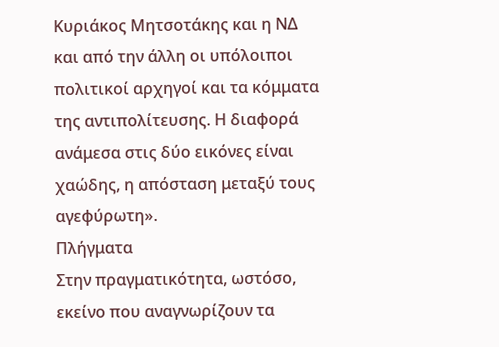Κυριάκος Μητσοτάκης και η ΝΔ και από την άλλη οι υπόλοιποι πολιτικοί αρχηγοί και τα κόμματα της αντιπολίτευσης. Η διαφορά ανάμεσα στις δύο εικόνες είναι χαώδης, η απόσταση μεταξύ τους αγεφύρωτη».
Πλήγματα
Στην πραγματικότητα, ωστόσο, εκείνο που αναγνωρίζουν τα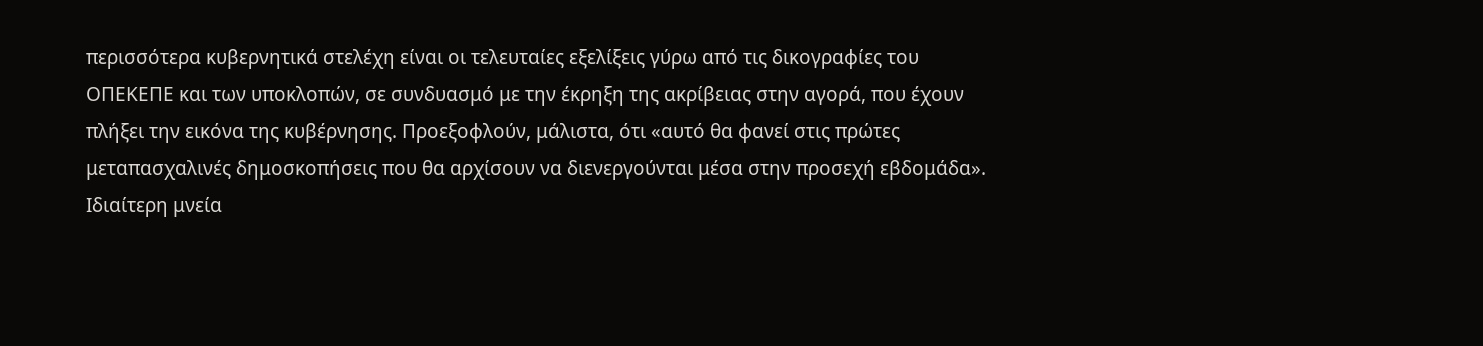περισσότερα κυβερνητικά στελέχη είναι οι τελευταίες εξελίξεις γύρω από τις δικογραφίες του ΟΠΕΚΕΠΕ και των υποκλοπών, σε συνδυασμό με την έκρηξη της ακρίβειας στην αγορά, που έχουν πλήξει την εικόνα της κυβέρνησης. Προεξοφλούν, μάλιστα, ότι «αυτό θα φανεί στις πρώτες μεταπασχαλινές δημοσκοπήσεις που θα αρχίσουν να διενεργούνται μέσα στην προσεχή εβδομάδα».
Ιδιαίτερη μνεία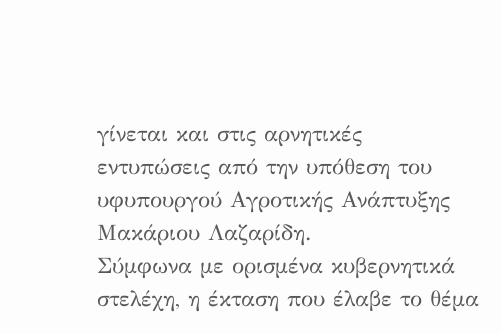γίνεται και στις αρνητικές εντυπώσεις από την υπόθεση του υφυπουργού Αγροτικής Ανάπτυξης Μακάριου Λαζαρίδη.
Σύμφωνα με ορισμένα κυβερνητικά στελέχη, η έκταση που έλαβε το θέμα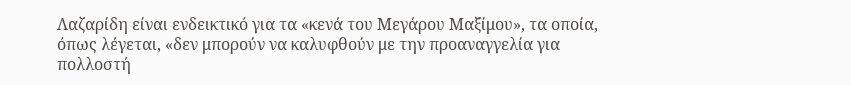Λαζαρίδη είναι ενδεικτικό για τα «κενά του Μεγάρου Μαξίμου», τα οποία, όπως λέγεται, «δεν μπορούν να καλυφθούν με την προαναγγελία για πολλοστή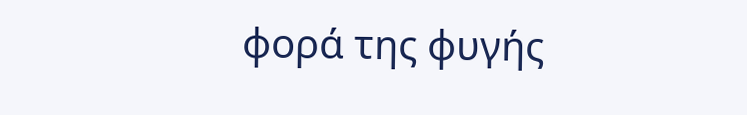φορά της φυγής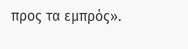προς τα εμπρός».